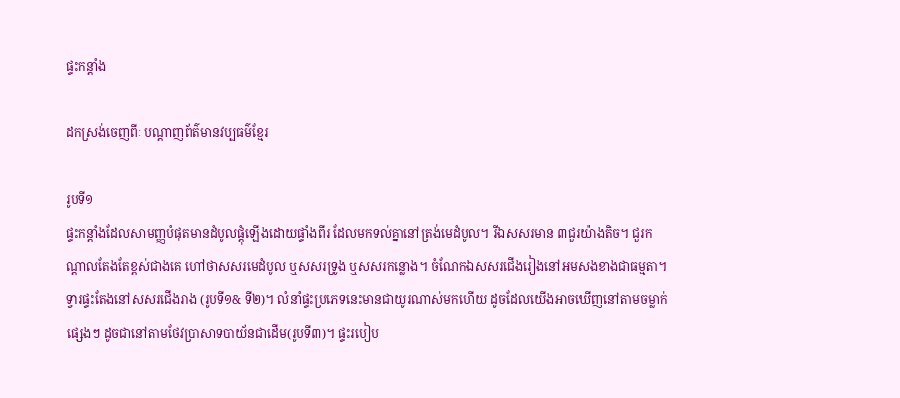ផ្ទះកន្តាំង

ដកស្រង់ចេញពីៈ បណ្តាញព័ត៌មានវប្បធម៌ខ្មែរ

រូបទី១
ផ្ទះកន្តាំងដែលសាមញ្ញបំផុតមានដំបូលផ្តុំឡើងដោយផ្ទាំងពីរ ដែលមកទល់គ្នានៅត្រង់មេដំបូល។ រីឯសសរមាន ៣ជួរយ៉ាងតិច។ ជួរកណ្តាលតែងតែខ្ពស់ជាងគេ ហៅថាសសរមេដំបូល ឬសសរទ្រូង ឬសសរកន្លោង។ ចំណែកឯសសរជើងរៀងនៅអមសងខាងជាធម្មតា។ ទ្វារផ្ទះតែងនៅសសរជើងរាង (រូបទី១& ទី២)។ លំនាំផ្ទះប្រភេទនេះមានជាយូរណាស់មកហើយ ដូចដែលយើងអាចឃើញនៅតាមចម្លាក់ផ្សេងៗ ដូចជានៅតាមថែវប្រាសាទបាយ័នជាដើម(រូបទី៣)។ ផ្ទះរបៀប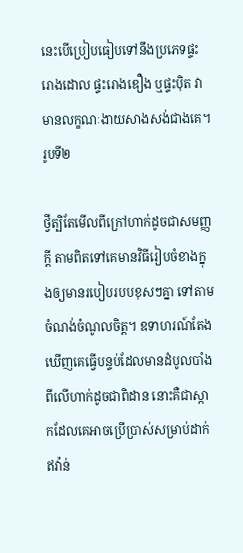នេះបើប្រៀបធៀបទៅនឹងប្រភេទផ្ទះរោងដោល ផ្ទះរោងឌឿង ឬផ្ទះប៉ិត វាមានលក្ខណៈងាយសាងសង់ជាងគេ។
រូបទី២

ថ្វីត្បិតែមើលពីក្រៅហាក់ដូចជាសមញ្ញក្តី តាមពិតទៅគេមានវិធីរៀបចំខាងក្នុងឲ្យមានរបៀបរបបខុសៗគ្នា ទៅតាមចំណង់ចំណូលចិត្ត។ ឧទាហរណ៍តែងឃើញគេធ្វើបន្ទប់ដែលមានដំបូលបាំងពីលើហាក់ដូចជាពិដាន នោះគឺជាស្កាកដែលគេអាចប្រើប្រាស់សម្រាប់ដាក់ឥវ៉ាន់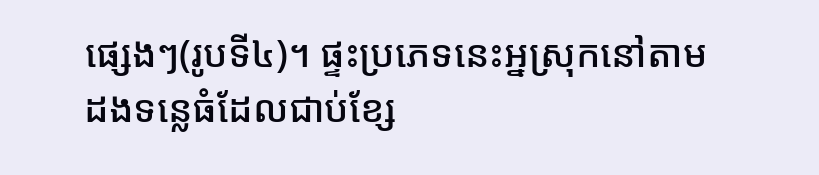ផ្សេងៗ(រូបទី៤)។ ផ្ទះប្រភេទនេះអ្នស្រុកនៅតាមដងទន្លេធំដែលជាប់ខ្សែ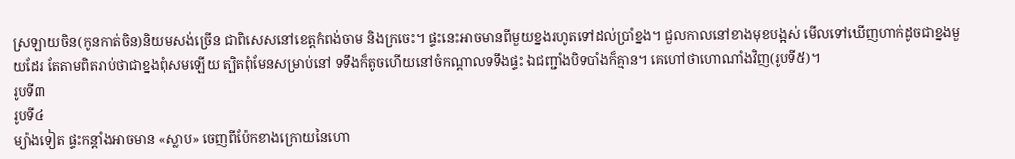ស្រឡាយចិន(កូនកាត់ចិន)និយមសង់ច្រើន ជាពិសេសនៅខេត្តកំពង់ចាម និងក្រចេះ។ ផ្ទះនេះអាចមានពីមួយខ្នងរហូតទៅដល់ប្រាំខ្នង។ ជួលកាលនៅខាងមុខបង្អស់ មើលទៅឃើញហាក់ដូចជាខ្នងមួយដែរ តែតាមពិតរាប់ថាជាខ្នងពុំសមឡើយ ត្បិតពុំមែនសម្រាប់នៅ ទទឹងក៏តូចហើយនៅចំកណ្តាលទទឹងផ្ទះ ឯជញ្ជាំងបិទបាំងក៏គ្មាន។ គេហៅថាហោណាំងវិញ(រូបទី៥)។
រូបទី៣
រូបទី៤
ម្យ៉ាងទៀត ផ្ទះកន្តាំងអាចមាន «ស្លាប» ចេញពីប៉ែកខាងក្រោយនៃហោ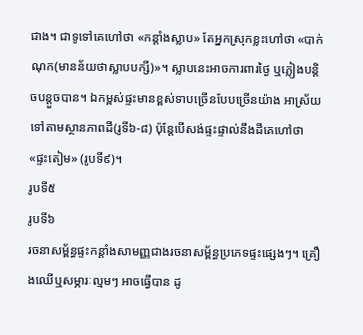ជាង។ ជាទូទៅគេហៅថា «កន្តាំងស្លាប» តែអ្នកស្រុកខ្លះហៅថា «បាក់ណុក(មានន័យថាស្លាបបក្សី)»។ ស្លាបនេះអាចការពារថ្ងៃ ឬភ្លៀងបន្តិចបន្តួចបាន។ ឯកម្ពស់ផ្ទះមានខ្ពស់ទាបច្រើនបែបច្រើនយ៉ាង អាស្រ័យទៅតាមស្ថានភាពដី(រូទី៦-៨) ប៉ុន្តែបើសង់ផ្ទះផ្ទាល់នឹងដីគេហៅថា «ផ្ទះតៀម» (រូបទី៩)។
រូបទី៥
រូបទី៦
រចនាសម្ព័ន្ធផ្ទះកន្តាំងសាមញ្ញជាងរចនាសម្ព័ន្ធប្រភេទផ្ទះផ្សេងៗ។ គ្រឿងឈើឬសម្ភារៈល្មមៗ អាចធ្វើបាន ដូ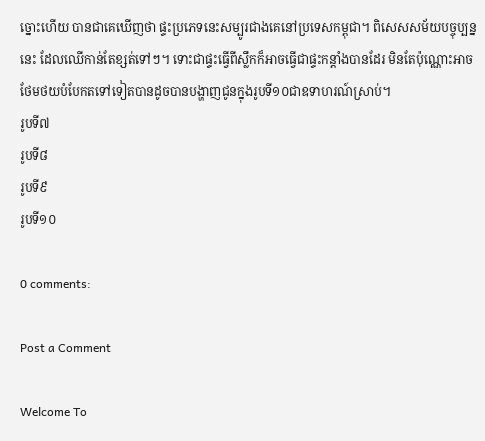ច្នោះហើយ បានជាគេឃើញថា ផ្ទះប្រភេទនេះសម្បូរជាងគេនៅប្រទេសកម្ពុជា។ ពិសេសសម័យបច្ចុប្បន្ននេះ ដែលឈើកាន់តែខ្សត់ទៅៗ។ ទោះជាផ្ទះធ្វើពីស្លឹកក៏អាចធ្វើជាផ្ទះកន្តាំងបានដែរ មិនតែប៉ុណ្ណោះអាចថែមថយបំបែកតទៅទៀតបានដូចបានបង្ហាញជូនក្នុងរូបទី១០ជាឧទាហរណ៍ស្រាប់។
រូបទី៧
រូបទី៨
រូបទី៩
រូបទី១០

0 comments:

Post a Comment

Welcome To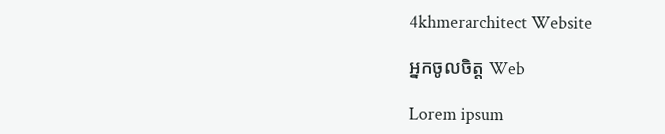4khmerarchitect Website

អ្នកចូលចិត្ត Web

Lorem ipsum